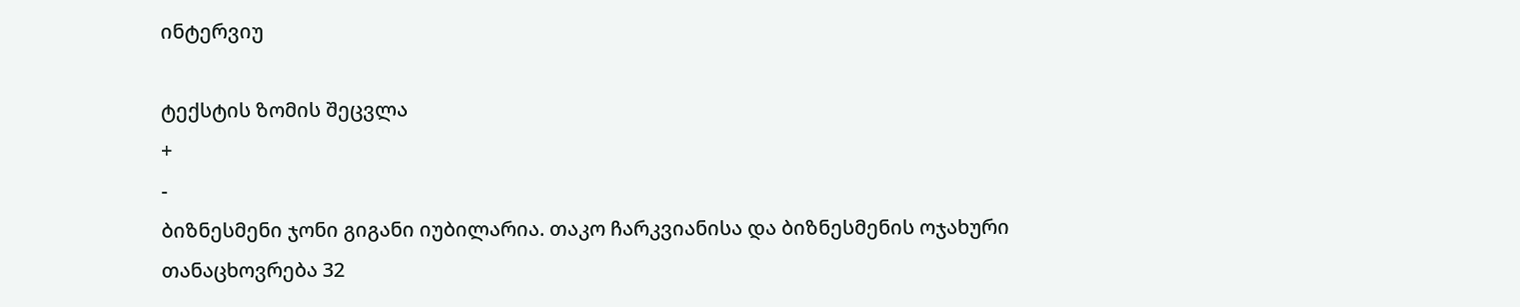ინტერვიუ

ტექსტის ზომის შეცვლა
+
-
ბიზნესმენი ჯონი გიგანი იუბილარია. თაკო ჩარკვიანისა და ბიზნესმენის ოჯახური თანაცხოვრება 32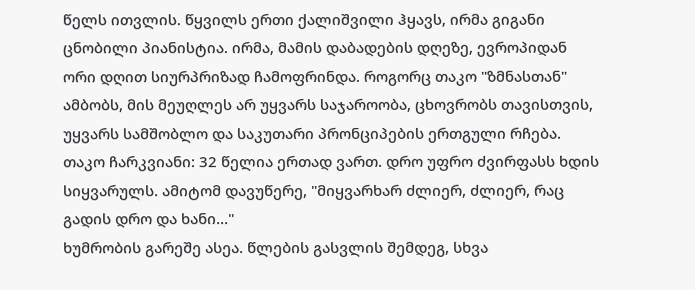წელს ითვლის. წყვილს ერთი ქალიშვილი ჰყავს, ირმა გიგანი ცნობილი პიანისტია. ირმა, მამის დაბადების დღეზე, ევროპიდან ორი დღით სიურპრიზად ჩამოფრინდა. როგორც თაკო "ზმნასთან" ამბობს, მის მეუღლეს არ უყვარს საჯაროობა, ცხოვრობს თავისთვის, უყვარს სამშობლო და საკუთარი პრონციპების ერთგული რჩება.
თაკო ჩარკვიანი: 32 წელია ერთად ვართ. დრო უფრო ძვირფასს ხდის სიყვარულს. ამიტომ დავუწერე, "მიყვარხარ ძლიერ, ძლიერ, რაც გადის დრო და ხანი..."
ხუმრობის გარეშე ასეა. წლების გასვლის შემდეგ, სხვა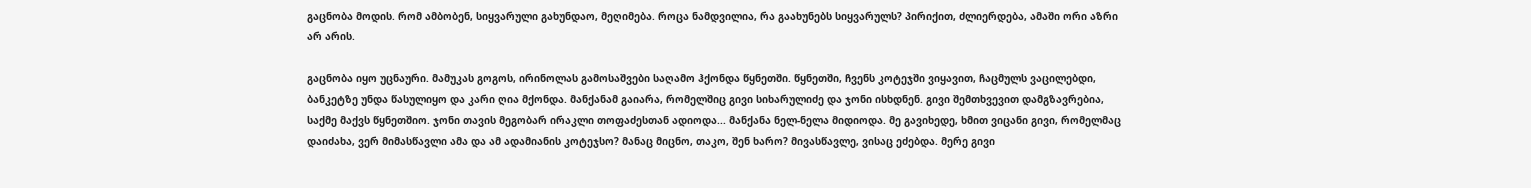გაცნობა მოდის. რომ ამბობენ, სიყვარული გახუნდაო, მეღიმება. როცა ნამდვილია, რა გაახუნებს სიყვარულს? პირიქით, ძლიერდება, ამაში ორი აზრი არ არის.

გაცნობა იყო უცნაური. მამუკას გოგოს, ირინოლას გამოსაშვები საღამო ჰქონდა წყნეთში. წყნეთში, ჩვენს კოტეჯში ვიყავით, ჩაცმულს ვაცილებდი, ბანკეტზე უნდა წასულიყო და კარი ღია მქონდა. მანქანამ გაიარა, რომელშიც გივი სიხარულიძე და ჯონი ისხდნენ. გივი შემთხვევით დამგზავრებია, საქმე მაქვს წყნეთშიო. ჯონი თავის მეგობარ ირაკლი თოფაძესთან ადიოდა... მანქანა ნელ-ნელა მიდიოდა. მე გავიხედე, ხმით ვიცანი გივი, რომელმაც დაიძახა, ვერ მიმასწავლი ამა და ამ ადამიანის კოტეჯსო? მანაც მიცნო, თაკო, შენ ხარო? მივასწავლე, ვისაც ეძებდა. მერე გივი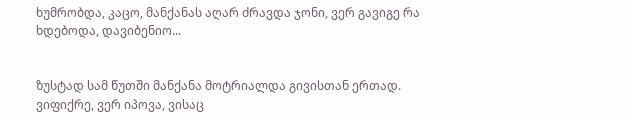ხუმრობდა, კაცო, მანქანას აღარ ძრავდა ჯონი, ვერ გავიგე რა ხდებოდა, დავიბენიო...


ზუსტად სამ წუთში მანქანა მოტრიალდა გივისთან ერთად. ვიფიქრე, ვერ იპოვა, ვისაც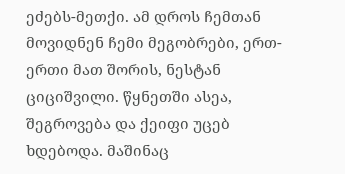ეძებს-მეთქი. ამ დროს ჩემთან მოვიდნენ ჩემი მეგობრები, ერთ-ერთი მათ შორის, ნესტან ციციშვილი. წყნეთში ასეა, შეგროვება და ქეიფი უცებ ხდებოდა. მაშინაც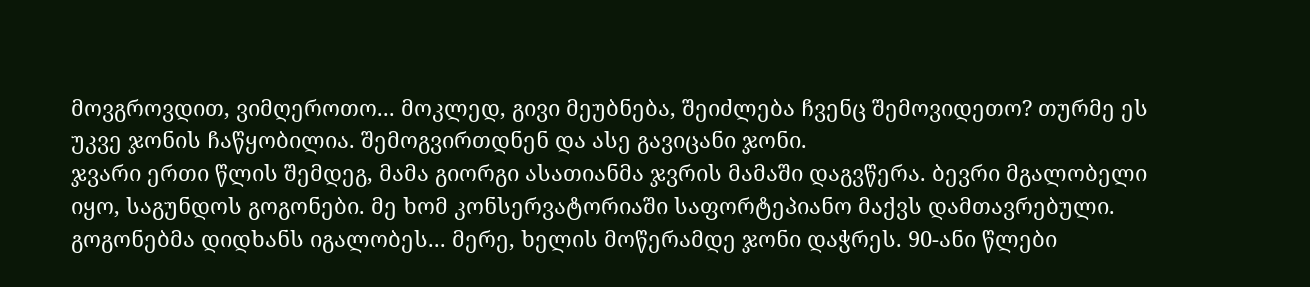მოვგროვდით, ვიმღეროთო... მოკლედ, გივი მეუბნება, შეიძლება ჩვენც შემოვიდეთო? თურმე ეს უკვე ჯონის ჩაწყობილია. შემოგვირთდნენ და ასე გავიცანი ჯონი.
ჯვარი ერთი წლის შემდეგ, მამა გიორგი ასათიანმა ჯვრის მამაში დაგვწერა. ბევრი მგალობელი იყო, საგუნდოს გოგონები. მე ხომ კონსერვატორიაში საფორტეპიანო მაქვს დამთავრებული. გოგონებმა დიდხანს იგალობეს... მერე, ხელის მოწერამდე ჯონი დაჭრეს. 90-ანი წლები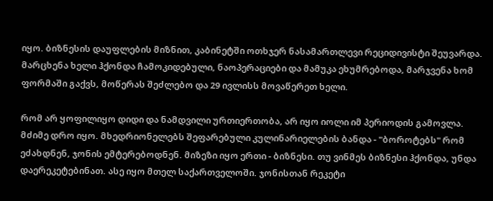იყო. ბიზნესის დაუფლების მიზნით, კაბინეტში ოთხჯერ ნასამართლევი რეციდივისტი შეუვარდა. მარცხენა ხელი ჰქონდა ჩამოკიდებული, ნაოპერაციები და მამუკა ეხუმრებოდა, მარჯვენა ხომ ფორმაში გაქვს, მოწერას შეძლებო და 29 ივლისს მოვაწერეთ ხელი.

რომ არ ყოფილიყო დიდი და ნამდვილი ურთიერთობა, არ იყო იოლი იმ პერიოდის გამოვლა. მძიმე დრო იყო. მხედრიონელებს შეფარებული კულინარიელების ბანდა - "ბოროტებს" რომ ეძახდნენ, ჯონის ემტერებოდნენ. მიზეზი იყო ერთი - ბიზნესი. თუ ვინმეს ბიზნესი ჰქონდა, უნდა დაერეკეტებინათ. ასე იყო მთელ საქართველოში. ჯონისთან რეკეტი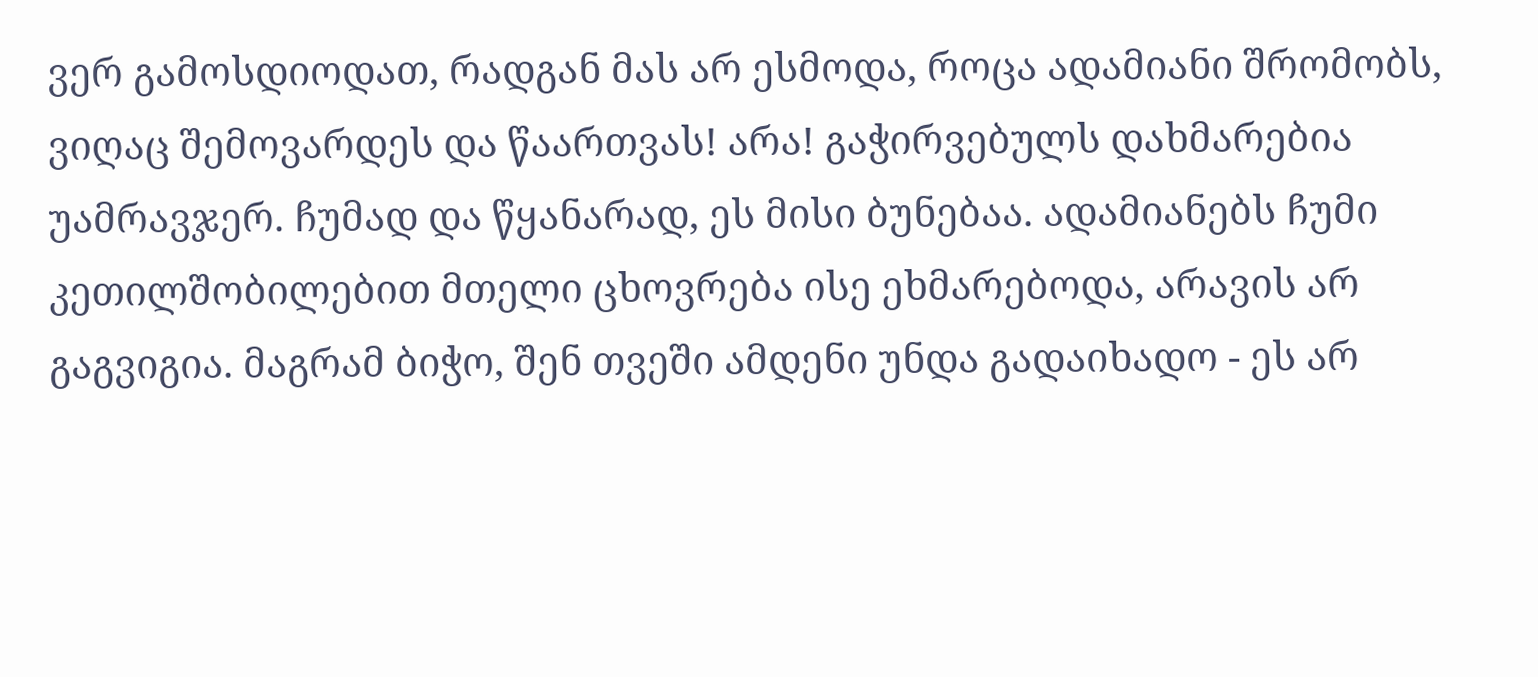ვერ გამოსდიოდათ, რადგან მას არ ესმოდა, როცა ადამიანი შრომობს, ვიღაც შემოვარდეს და წაართვას! არა! გაჭირვებულს დახმარებია უამრავჯერ. ჩუმად და წყანარად, ეს მისი ბუნებაა. ადამიანებს ჩუმი კეთილშობილებით მთელი ცხოვრება ისე ეხმარებოდა, არავის არ გაგვიგია. მაგრამ ბიჭო, შენ თვეში ამდენი უნდა გადაიხადო - ეს არ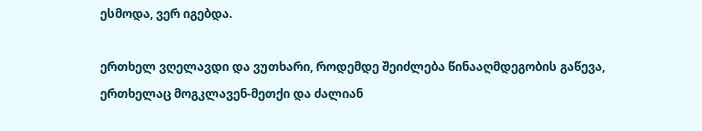ესმოდა, ვერ იგებდა.

ერთხელ ვღელავდი და ვუთხარი, როდემდე შეიძლება წინააღმდეგობის გაწევა, ერთხელაც მოგკლავენ-მეთქი და ძალიან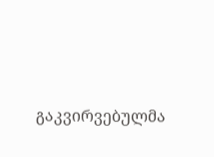გაკვირვებულმა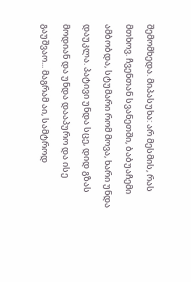შემომხედა. მიპასუხა: არ მესმის, რას მთხოვ. ჩვენთან სვანეთში, ბაბუაჩემი ამბობდა, სტუმარი რომ მოვა, ხარი უნდა დაუკლა. პატივი უნდა სცე, დიდ გზას მოდიან და უნდა დააპურო და ისე გაუშვაო... მაგრამ აი, სამტროდ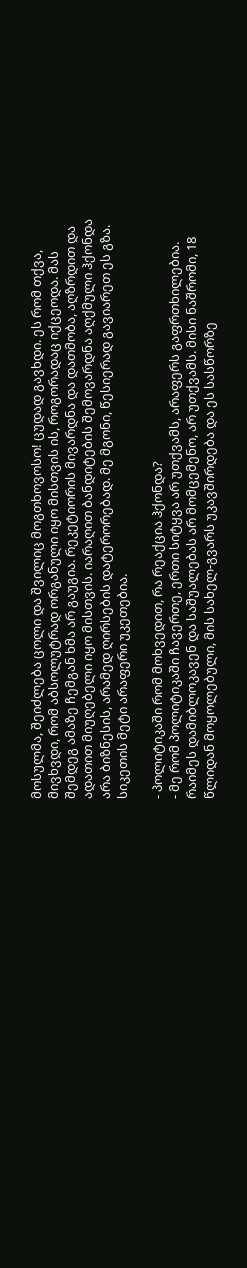მოსულმა, შეიძლება ცოლი და შვილიც მოგთხოვოსო! ცუდად გავხდი. ეს რომ თქვა, მივხვდი, რომ აბსოლუტრად ორგანული იყო მისთვის ის, როგორადაც იქცეოდა. მას შემდეგ ამაზე ჩემგან ხმა არ გაუგია. რეკეტიორის მივარდნა და დათმობა, აღზრდით და ადათით მიუღებელი იყო მისთვის. იარაღით ბანდიტების შემოვარდნა აღქმული ჰქონდა არა ბიზნესის, არამედ ღირსების დატერორებად. მე მგონი, წესიერად გავიარეთ ეს გზა. სიკეთის მეტი არაფერი უკეთებია.

- პოლიტიკაში რომ მოხვედით, რა რეაქცია ჰქონდა?
- მე რომ პოლიტიკაში ჩავერთე, ერთი სიტყვა არ უთქვამს, არაფერს გაფრთხილებია. რაიმეს დამიბლოკავენ და საშუალებას არ მომცემენო, არ უთქვამს. მისი ნაშრომი, 18 წლიდან მოყოლებული, მის სახელ-გვარს უკავშირდება და ეს სასწორზე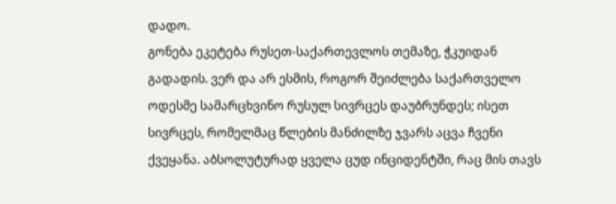დადო.
გონება ეკეტება რუსეთ-საქართევლოს თემაზე, ჭკუიდან გადადის. ვერ და არ ესმის, როგორ შეიძლება საქართველო ოდესმე სამარცხვინო რუსულ სივრცეს დაუბრუნდეს; ისეთ სივრცეს, რომელმაც წლების მანძილზე ჯვარს აცვა ჩვენი ქვეყანა. აბსოლუტურად ყველა ცუდ ინციდენტში, რაც მის თავს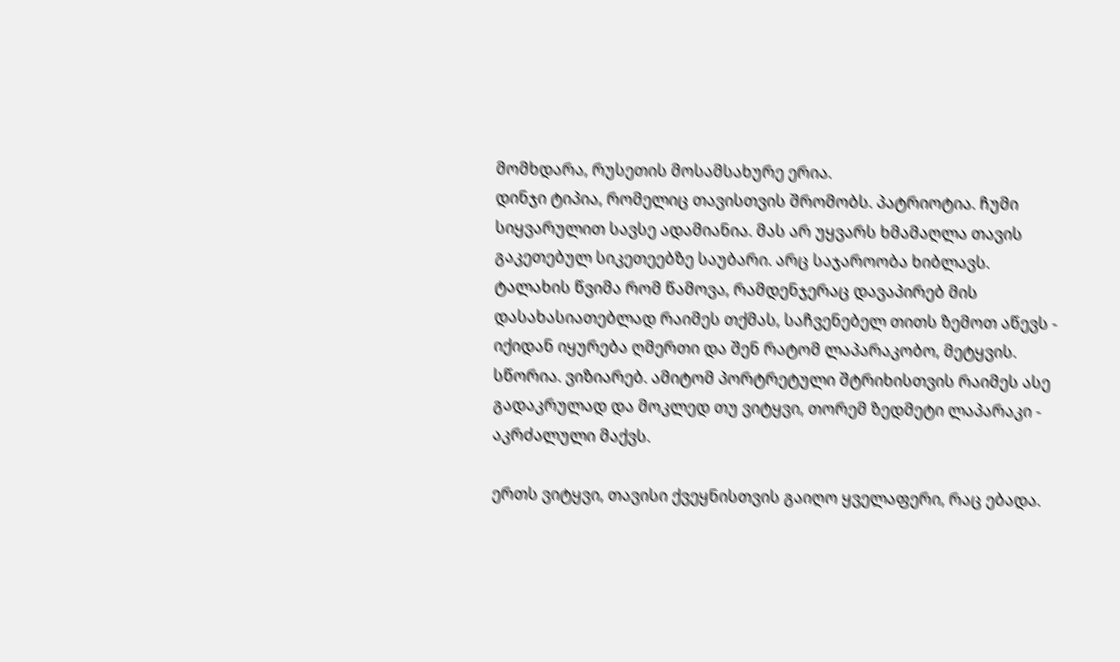მომხდარა, რუსეთის მოსამსახურე ერია.
დინჯი ტიპია, რომელიც თავისთვის შრომობს. პატრიოტია. ჩუმი სიყვარულით სავსე ადამიანია. მას არ უყვარს ხმამაღლა თავის გაკეთებულ სიკეთეებზე საუბარი. არც საჯაროობა ხიბლავს. ტალახის წვიმა რომ წამოვა, რამდენჯერაც დავაპირებ მის დასახასიათებლად რაიმეს თქმას, საჩვენებელ თითს ზემოთ აწევს - იქიდან იყურება ღმერთი და შენ რატომ ლაპარაკობო, მეტყვის. სწორია. ვიზიარებ. ამიტომ პორტრეტული შტრიხისთვის რაიმეს ასე გადაკრულად და მოკლედ თუ ვიტყვი, თორემ ზედმეტი ლაპარაკი - აკრძალული მაქვს.

ერთს ვიტყვი, თავისი ქვეყნისთვის გაიღო ყველაფერი, რაც ებადა.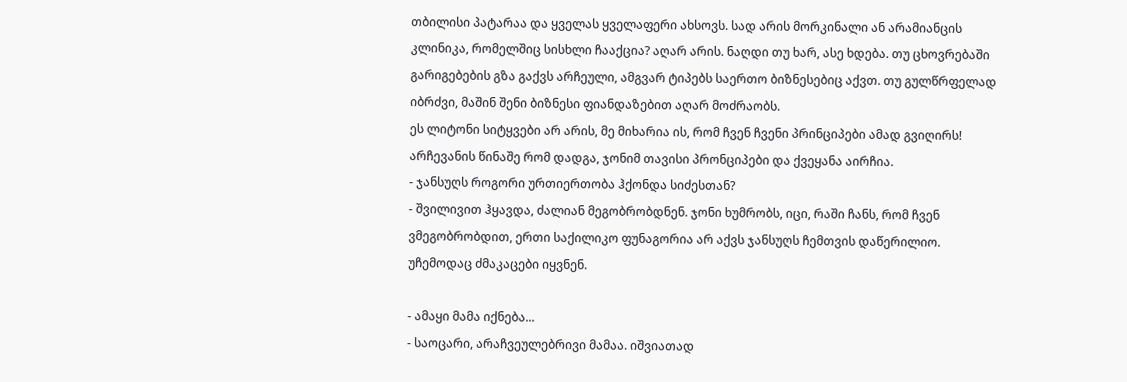თბილისი პატარაა და ყველას ყველაფერი ახსოვს. სად არის მორკინალი ან არამიანცის კლინიკა, რომელშიც სისხლი ჩააქცია? აღარ არის. ნაღდი თუ ხარ, ასე ხდება. თუ ცხოვრებაში გარიგებების გზა გაქვს არჩეული, ამგვარ ტიპებს საერთო ბიზნესებიც აქვთ. თუ გულწრფელად იბრძვი, მაშინ შენი ბიზნესი ფიანდაზებით აღარ მოძრაობს.
ეს ლიტონი სიტყვები არ არის, მე მიხარია ის, რომ ჩვენ ჩვენი პრინციპები ამად გვიღირს! არჩევანის წინაშე რომ დადგა, ჯონიმ თავისი პრონციპები და ქვეყანა აირჩია.
- ჯანსუღს როგორი ურთიერთობა ჰქონდა სიძესთან?
- შვილივით ჰყავდა, ძალიან მეგობრობდნენ. ჯონი ხუმრობს, იცი, რაში ჩანს, რომ ჩვენ ვმეგობრობდით, ერთი საქილიკო ფუნაგორია არ აქვს ჯანსუღს ჩემთვის დაწერილიო. უჩემოდაც ძმაკაცები იყვნენ.

- ამაყი მამა იქნება...
- საოცარი, არაჩვეულებრივი მამაა. იშვიათად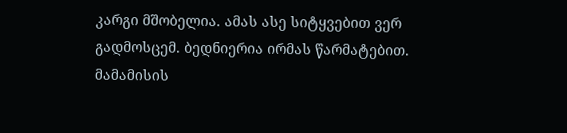კარგი მშობელია. ამას ასე სიტყვებით ვერ გადმოსცემ. ბედნიერია ირმას წარმატებით. მამამისის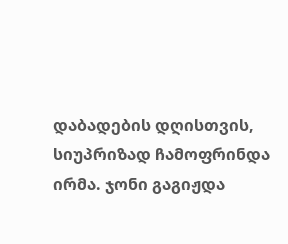დაბადების დღისთვის, სიუპრიზად ჩამოფრინდა ირმა. ჯონი გაგიჟდა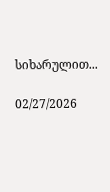სიხარულით...

02/27/2026